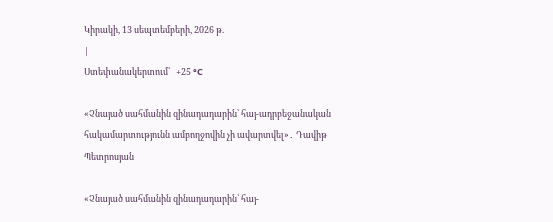Կիրակի, 13 սեպտեմբերի, 2026 թ.
|
Ստեփանակերտում`   +25 °C

«Չնայած սահմանին զինադադարին՝ հայ-ադրբեջանական հակամարտությունն ամբողջովին չի ավարտվել»․ Դավիթ Պետրոսյան

«Չնայած սահմանին զինադադարին՝ հայ-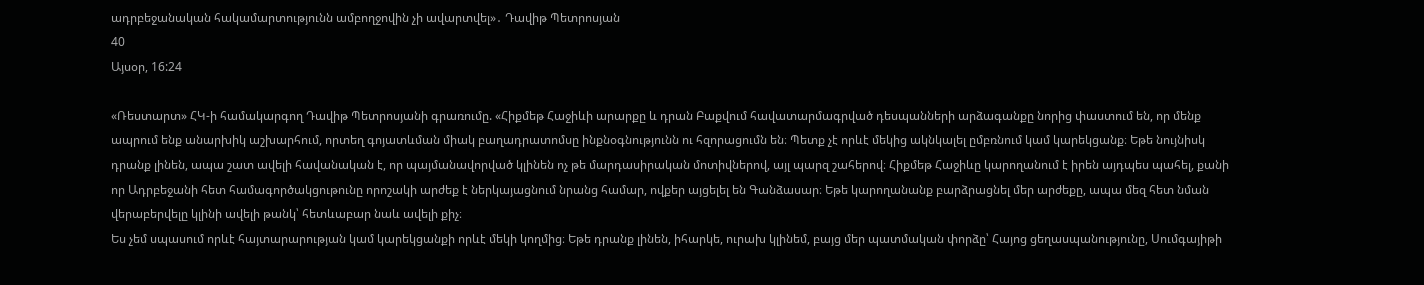ադրբեջանական հակամարտությունն ամբողջովին չի ավարտվել»․ Դավիթ Պետրոսյան
40
Այսօր, 16:24

«Ռեստարտ» ՀԿ-ի համակարգող Դավիթ Պետրոսյանի գրառումը. «Հիքմեթ Հաջիևի արարքը և դրան Բաքվում հավատարմագրված դեսպանների արձագանքը նորից փաստում են, որ մենք ապրում ենք անարխիկ աշխարհում, որտեղ գոյատևման միակ բաղադրատոմսը ինքնօգնությունն ու հզորացումն են։ Պետք չէ որևէ մեկից ակնկալել ըմբռնում կամ կարեկցանք։ Եթե նույնիսկ դրանք լինեն, ապա շատ ավելի հավանական է, որ պայմանավորված կլինեն ոչ թե մարդասիրական մոտիվներով, այլ պարզ շահերով։ Հիքմեթ Հաջիևը կարողանում է իրեն այդպես պահել, քանի որ Ադրբեջանի հետ համագործակցութունը որոշակի արժեք է ներկայացնում նրանց համար, ովքեր այցելել են Գանձասար։ Եթե կարողանանք բարձրացնել մեր արժեքը, ապա մեզ հետ նման վերաբերվելը կլինի ավելի թանկ՝ հետևաբար նաև ավելի քիչ։
Ես չեմ սպասում որևէ հայտարարության կամ կարեկցանքի որևէ մեկի կողմից։ Եթե դրանք լինեն, իհարկե, ուրախ կլինեմ, բայց մեր պատմական փորձը՝ Հայոց ցեղասպանությունը, Սումգայիթի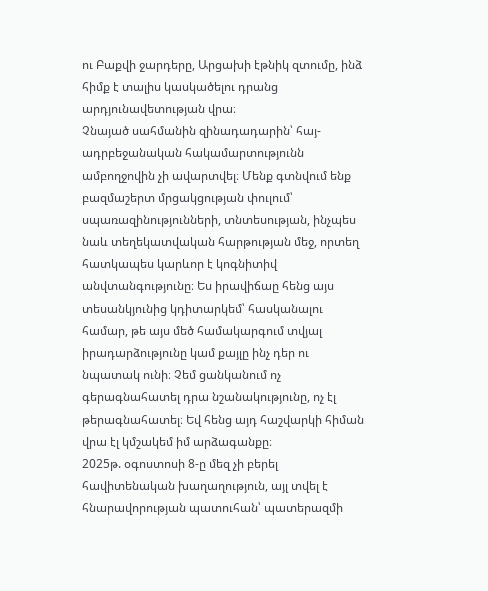ու Բաքվի ջարդերը, Արցախի էթնիկ զտումը, ինձ հիմք է տալիս կասկածելու դրանց արդյունավետության վրա։
Չնայած սահմանին զինադադարին՝ հայ-ադրբեջանական հակամարտությունն ամբողջովին չի ավարտվել։ Մենք գտնվում ենք բազմաշերտ մրցակցության փուլում՝ սպառազինությունների, տնտեսության, ինչպես նաև տեղեկատվական հարթության մեջ, որտեղ հատկապես կարևոր է կոգնիտիվ անվտանգությունը։ Ես իրավիճաը հենց այս տեսանկյունից կդիտարկեմ՝ հասկանալու համար, թե այս մեծ համակարգում տվյալ իրադարձությունը կամ քայլը ինչ դեր ու նպատակ ունի։ Չեմ ցանկանում ոչ գերագնահատել դրա նշանակությունը, ոչ էլ թերագնահատել։ Եվ հենց այդ հաշվարկի հիման վրա էլ կմշակեմ իմ արձագանքը։
2025թ. օգոստոսի 8-ը մեզ չի բերել հավիտենական խաղաղություն, այլ տվել է հնարավորության պատուհան՝ պատերազմի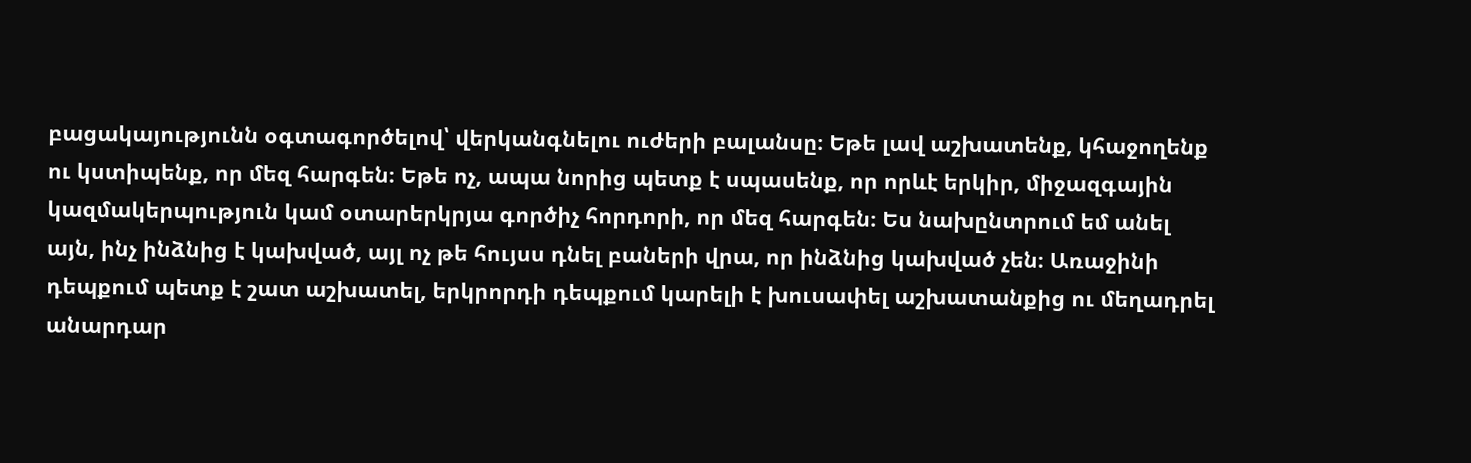բացակայությունն օգտագործելով՝ վերկանգնելու ուժերի բալանսը։ Եթե լավ աշխատենք, կհաջողենք ու կստիպենք, որ մեզ հարգեն։ Եթե ոչ, ապա նորից պետք է սպասենք, որ որևէ երկիր, միջազգային կազմակերպություն կամ օտարերկրյա գործիչ հորդորի, որ մեզ հարգեն։ Ես նախընտրում եմ անել այն, ինչ ինձնից է կախված, այլ ոչ թե հույսս դնել բաների վրա, որ ինձնից կախված չեն։ Առաջինի դեպքում պետք է շատ աշխատել, երկրորդի դեպքում կարելի է խուսափել աշխատանքից ու մեղադրել անարդար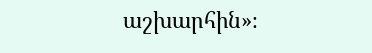աշխարհին»։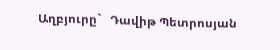Աղբյուրը`   Դավիթ Պետրոսյան